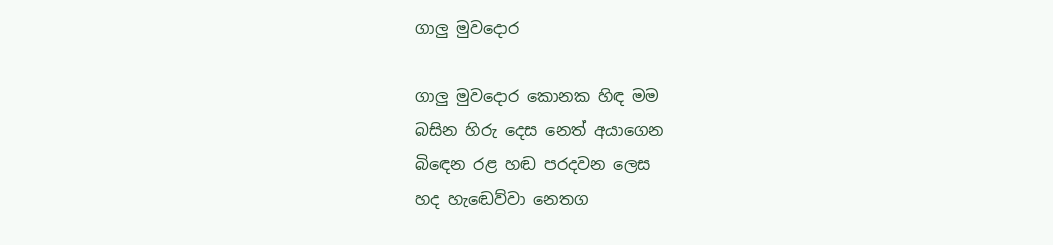ගාලු මුවදොර

ගාලු මුවදොර කොනක හිඳ මම
බසින හිරු දෙස නෙත් අයාගෙන
බිඳෙන රළ හඬ පරදවන ලෙස
හද හැඬෙව්වා නෙතග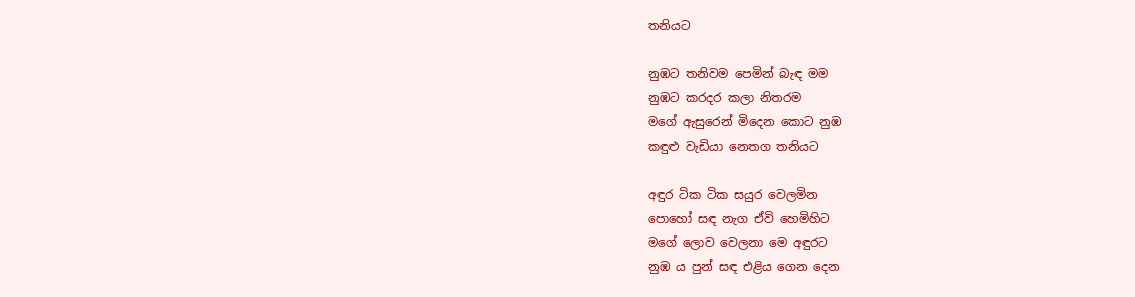තනියට

නුඹට තනිවම පෙමින් බැඳ මම
නුඹට කරදර කලා නිතරම
මගේ ඇසුරෙන් මිදෙන කොට නුඹ
කඳුළු වැඩියා නෙතග තනියට

අඳුර ටික ටික සයුර වෙලමින
පොහෝ සඳ නැග ඒවි හෙමිහිට
මගේ ලොව වෙලනා මෙ අඳුරට
නුඹ ය පුන් සඳ එළිය ගෙන දෙන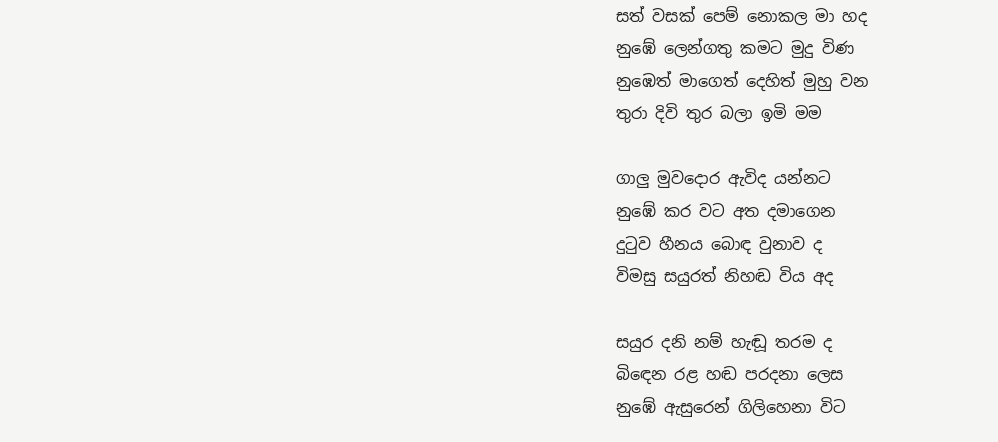සත් වසක් පෙම් නොකල මා හද
නුඹේ ලෙන්ගතු කමට මුදු විණ
නුඹෙත් මාගෙත් දෙහිත් මුහු වන
තුරා දිවි තුර බලා ඉමි මම

ගාලු මුවදොර ඇවිද යන්නට
නුඹේ කර වට අත දමාගෙන
දුටුව හීනය බොඳ වුනාව ද
විමසු සයුරත් නිහඬ විය අද

සයුර දනි නම් හැඬූ තරම ද
බිඳෙන රළ හඬ පරදනා ලෙස
නුඹේ ඇසුරෙන් ගිලිහෙනා විට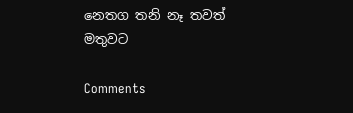නෙතග තනි නෑ තවත් මතුවට

Comments